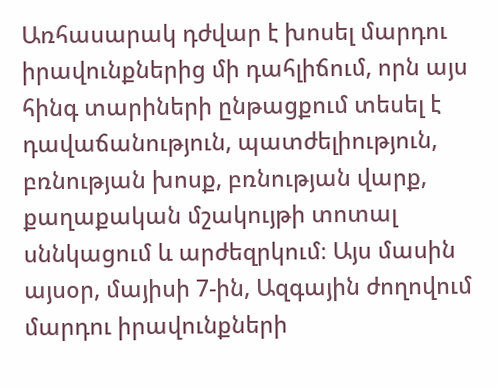Առհասարակ դժվար է խոսել մարդու իրավունքներից մի դահլիճում, որն այս հինգ տարիների ընթացքում տեսել է դավաճանություն, պատժելիություն, բռնության խոսք, բռնության վարք, քաղաքական մշակույթի տոտալ սննկացում և արժեզրկում։ Այս մասին այսօր, մայիսի 7-ին, Ազգային ժողովում մարդու իրավունքների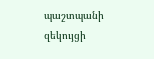պաշտպանի զեկույցի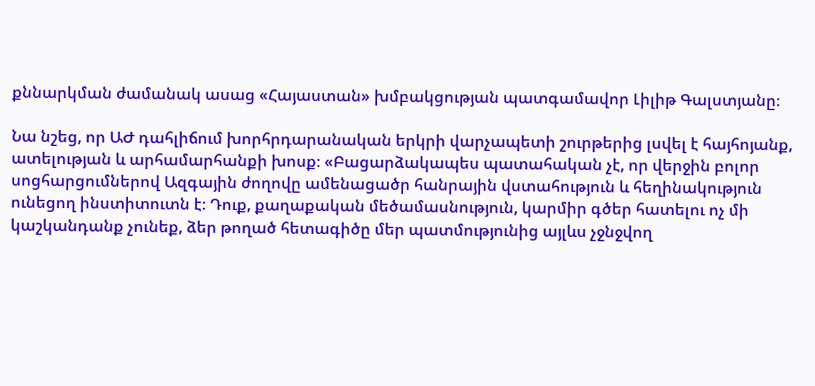քննարկման ժամանակ ասաց «Հայաստան» խմբակցության պատգամավոր Լիլիթ Գալստյանը։

Նա նշեց, որ ԱԺ դահլիճում խորհրդարանական երկրի վարչապետի շուրթերից լսվել է հայհոյանք, ատելության և արհամարհանքի խոսք։ «Բացարձակապես պատահական չէ, որ վերջին բոլոր սոցհարցումներով Ազգային ժողովը ամենացածր հանրային վստահություն և հեղինակություն ունեցող ինստիտուտն է։ Դուք, քաղաքական մեծամասնություն, կարմիր գծեր հատելու ոչ մի կաշկանդանք չունեք, ձեր թողած հետագիծը մեր պատմությունից այլևս չջնջվող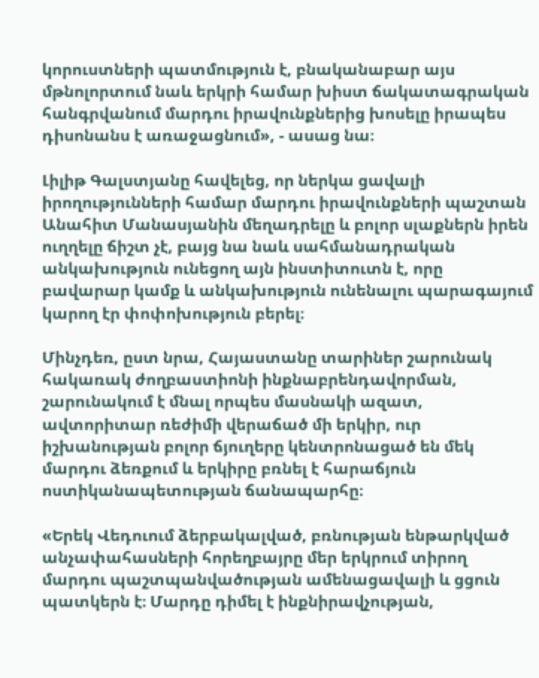կորուստների պատմություն է, բնականաբար այս մթնոլորտում նաև երկրի համար խիստ ճակատագրական հանգրվանում մարդու իրավունքներից խոսելը իրապես դիսոնանս է առաջացնում», - ասաց նա։

Լիլիթ Գալստյանը հավելեց, որ ներկա ցավալի իրողությունների համար մարդու իրավունքների պաշտան Անահիտ Մանասյանին մեղադրելը և բոլոր սլաքներն իրեն ուղղելը ճիշտ չէ, բայց նա նաև սահմանադրական անկախություն ունեցող այն ինստիտուտն է, որը բավարար կամք և անկախություն ունենալու պարագայում կարող էր փոփոխություն բերել։

Մինչդեռ, ըստ նրա, Հայաստանը տարիներ շարունակ հակառակ ժողբաստիոնի ինքնաբրենդավորման, շարունակում է մնալ որպես մասնակի ազատ, ավտորիտար ռեժիմի վերաճած մի երկիր, ուր իշխանության բոլոր ճյուղերը կենտրոնացած են մեկ մարդու ձեռքում և երկիրը բռնել է հարաճյուն ոստիկանապետության ճանապարհը։

«Երեկ Վեդուում ձերբակալված, բռնության ենթարկված անչափահասների հորեղբայրը մեր երկրում տիրող մարդու պաշտպանվածության ամենացավալի և ցցուն պատկերն է։ Մարդը դիմել է ինքնիրավչության,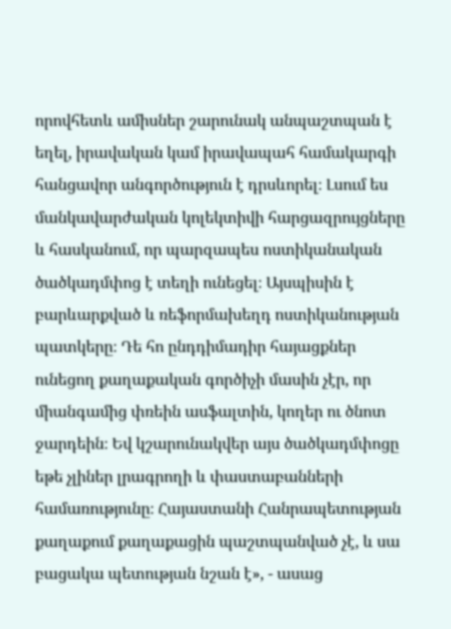որովհետև ամիսներ շարունակ անպաշտպան է եղել, իրավական կամ իրավապահ համակարգի հանցավոր անգործություն է դրսևորել։ Լսում ես մանկավարժական կոլեկտիվի հարցազրույցները և հասկանում, որ պարզապես ոստիկանական ծածկադմփոց է տեղի ունեցել։ Այսպիսին է բարևարքված և ռեֆորմախեղդ ոստիկանության պատկերը։ Դե հո ընդդիմադիր հայացքներ ունեցող քաղաքական գործիչի մասին չէր, որ միանգամից փռեին ասֆալտին, կողեր ու ծնոտ ջարդեին։ Եվ կշարունակվեր այս ծածկադմփոցը եթե չլիներ լրագրողի և փաստաբանների համառությունը։ Հայաստանի Հանրապետության քաղաքում քաղաքացին պաշտպանված չէ, և սա բացակա պետության նշան է», - ասաց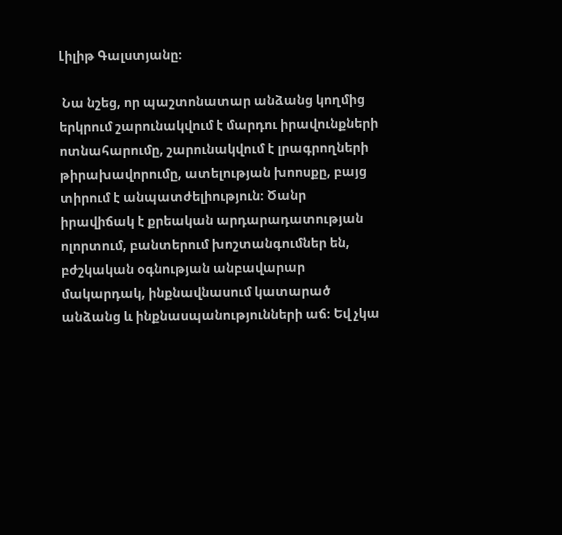Լիլիթ Գալստյանը։

 Նա նշեց, որ պաշտոնատար անձանց կողմից երկրում շարունակվում է մարդու իրավունքների ոտնահարումը, շարունակվում է լրագրողների թիրախավորումը, ատելության խոոսքը, բայց տիրում է անպատժելիություն։ Ծանր իրավիճակ է քրեական արդարադատության ոլորտում, բանտերում խոշտանգումներ են, բժշկական օգնության անբավարար մակարդակ, ինքնավնասում կատարած անձանց և ինքնասպանությունների աճ։ Եվ չկա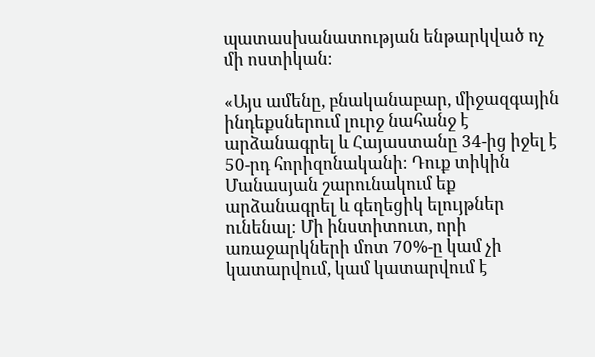պատասխանատության ենթարկված ոչ մի ոստիկան։

«Այս ամենը, բնականաբար, միջազգային ինդեքսներում լուրջ նահանջ է արձանագրել և Հայաստանը 34-ից իջել է 50-րդ հորիզոնականի։ Դուք տիկին Մանասյան շարունակում եք արձանագրել և գեղեցիկ ելույթներ ունենալ։ Մի ինստիտուտ, որի առաջարկների մոտ 70%-ը կամ չի կատարվում, կամ կատարվում է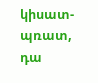կիսատ-պռատ, դա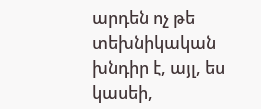արդեն ոչ թե տեխնիկական խնդիր է, այլ, ես կասեի,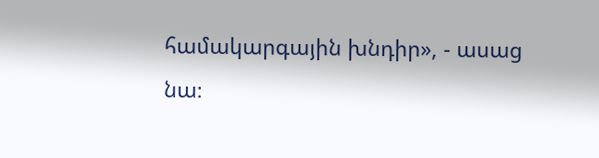համակարգային խնդիր», - ասաց նա։